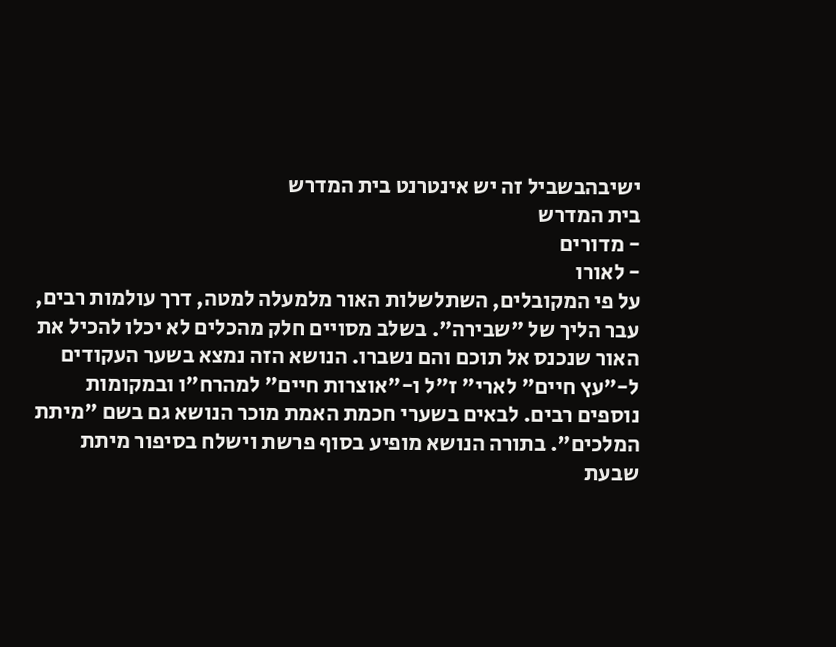ישיבהבשביל זה יש אינטרנט בית המדרש
בית המדרש
- מדורים
- לאורו
על פי המקובלים, השתלשלות האור מלמעלה למטה, דרך עולמות רבים, עבר הליך של "שבירה". בשלב מסויים חלק מהכלים לא יכלו להכיל את האור שנכנס אל תוכם והם נשברו. הנושא הזה נמצא בשער העקודים ל-"עץ חיים" לארי" ז"ל ו-"אוצרות חיים" למהרח"ו ובמקומות נוספים רבים. לבאים בשערי חכמת האמת מוכר הנושא גם בשם "מיתת המלכים". בתורה הנושא מופיע בסוף פרשת וישלח בסיפור מיתת שבעת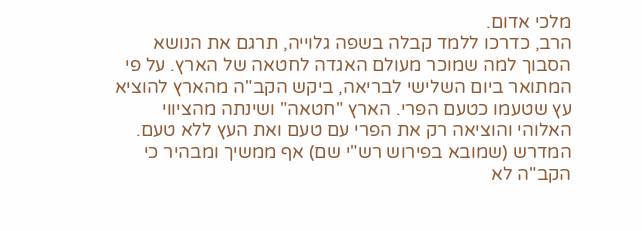מלכי אדום.
הרב, כדרכו ללמד קבלה בשפה גלוייה, תרגם את הנושא הסבוך למה שמוכר מעולם האגדה לחטאה של הארץ. על פי המתואר ביום השלישי לבריאה, ביקש הקב"ה מהארץ להוציא עץ שטעמו כטעם הפרי. הארץ "חטאה" ושינתה מהציווי האלוהי והוציאה רק את הפרי עם טעם ואת העץ ללא טעם. המדרש (שמובא בפירוש רש"י שם) אף ממשיך ומבהיר כי הקב"ה לא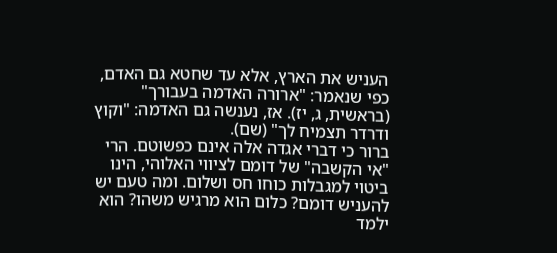העניש את הארץ, אלא עד שחטא גם האדם, כפי שנאמר: "ארורה האדמה בעבורך" (בראשית, ג, יז). אז, נענשה גם האדמה: "וקוץ ודרדר תצמיח לך" (שם).
ברור כי דברי אגדה אלה אינם כפשוטם. הרי "אי הקשבה" של דומם לציווי האלוהי, הינו ביטוי למגבלות כוחו חס ושלום. ומה טעם יש להעניש דומם? כלום הוא מרגיש משהו? הוא ילמד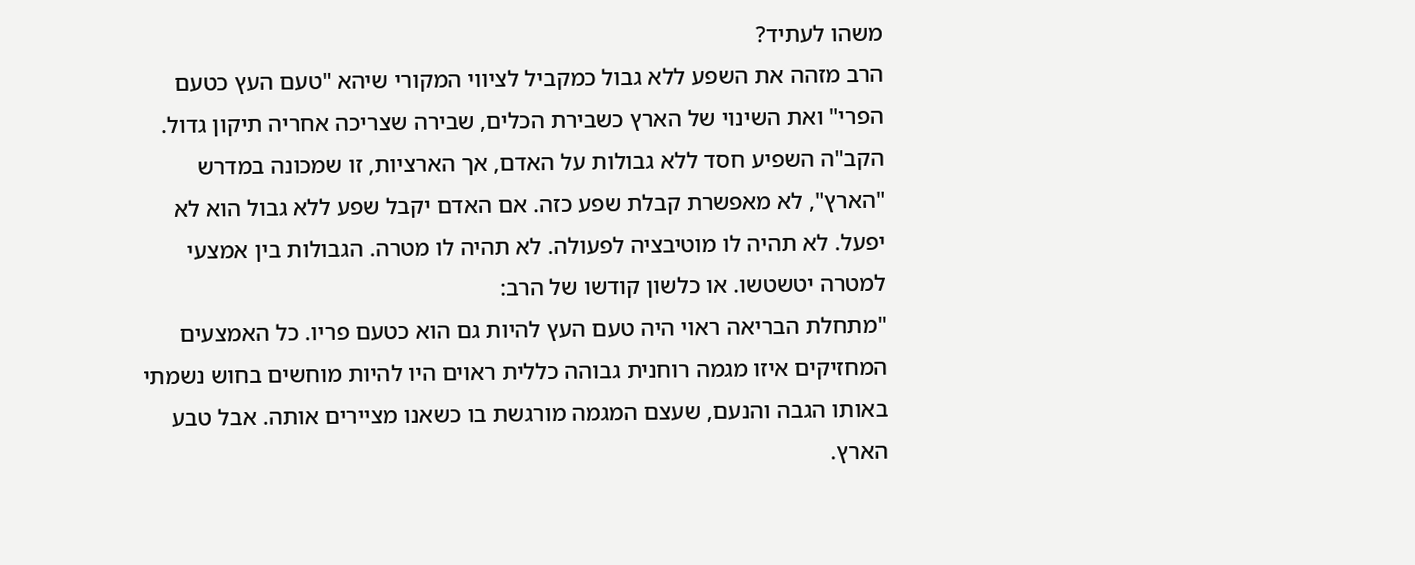משהו לעתיד?
הרב מזהה את השפע ללא גבול כמקביל לציווי המקורי שיהא "טעם העץ כטעם הפרי" ואת השינוי של הארץ כשבירת הכלים, שבירה שצריכה אחריה תיקון גדול.
הקב"ה השפיע חסד ללא גבולות על האדם, אך הארציות, זו שמכונה במדרש "הארץ", לא מאפשרת קבלת שפע כזה. אם האדם יקבל שפע ללא גבול הוא לא יפעל. לא תהיה לו מוטיבציה לפעולה. לא תהיה לו מטרה. הגבולות בין אמצעי למטרה יטשטשו. או כלשון קודשו של הרב:
"מתחלת הבריאה ראוי היה טעם העץ להיות גם הוא כטעם פריו. כל האמצעים המחזיקים איזו מגמה רוחנית גבוהה כללית ראוים היו להיות מוחשים בחוש נשמתי באותו הגבה והנעם, שעצם המגמה מורגשת בו כשאנו מציירים אותה. אבל טבע הארץ.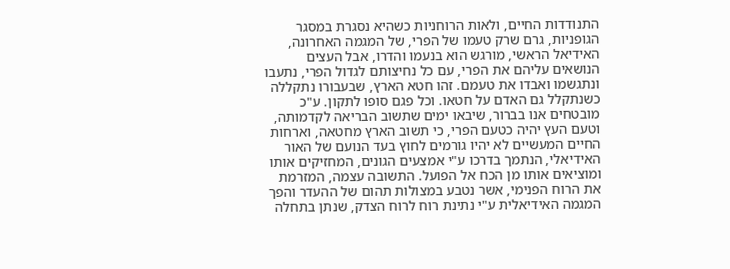התנודדות החיים, ולאות הרוחניות כשהיא נסגרת במסגר הגופניות, גרם שרק טעמו של הפרי, של המגמה האחרונה, האידיאל הראשי, מורגש הוא בנעמו והדרו, אבל העצים הנושאים עליהם את הפרי, עם כל נחיצותם לגדול הפרי, נתעבו ונתגשמו ואבדו את טעמם. זהו חטא הארץ, שבעבורו נתקללה כשנתקלל גם האדם על חטאו. וכל פגם סופו לתקון. ע"כ מובטחים אנו בברור, שיבאו ימים שתשוב הבריאה לקדמותה, וטעם העץ יהיה כטעם הפרי, כי תשוב הארץ מחטאה, וארחות החיים המעשיים לא יהיו גורמים לחוץ בעד הנועם של האור האידיאלי, הנתמך בדרכו ע"י אמצעים הגונים, המחזיקים אותו ומוציאים אותו מן הכח אל הפועל. התשובה עצמה, המזרמת את הרוח הפנימי, אשר נטבע במצולות תהום של ההעדר והפך המגמה האידיאלית ע"י נתינת רוח לרוח הצדק, שנתן בתחלה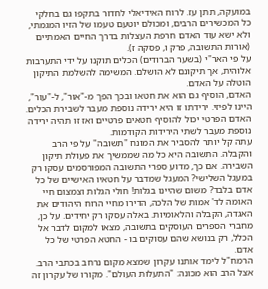במועקה, תתן עז. לרוח האידיאלי לחדור בתקפו גם בחלקי כל המכשירים הרבים, ומכולם יוטעם טעמו של הזיו המגמתי, ולא ישא עוד האדם חרפת העצלות בדרך החיים האמתיים (אורות התשובה, פרק ו, פסקה ז).
על פי האר"י (בשער הברודים) הכלים תוקנו על ידי התערבות אלוהית, אך תיקונם לא הושלם. המשימה להשלמת התיקון הוטלה על האדם.
האדם, הוסיף גם הוא את חטאו ובכך הפך מ-"אור", ל-"עור", היינו לפיזי. ירידתו זו היא ירידה נוספת מעבר לשבירת הכלים.
האדם הפרטי יכול להוסיף חטאים פרטיים ואז זו תהיה ירידה נוספת מעבר לשתי הירידות הקודמות.
עתה קל יותר להסביר את המונח "תשובה" על פי הרב והקבלה. התשובה היא כל מה שממשיך את פעולת תיקון השבירה. אם כך, מדוע ספרי התשובה המפורסמים עסקו רק במעגל השלישי? המעגל שמדבר על חטאיו האישיים של כל אדם בלבד? משום שהיינו בגלות! חולי הגלות וצמצום חיי האומה לד' אמות של הלכה, הדירו מחיי הרוח היהודים את האגדה, הקבלה והלאומיות. באלה עסקו רק יחידים. על כן, מחברי הספרים העוסקים בתשובה, מצאו למקום לדבר אל הכלל, רק בנושא שהם עסוקים בו - החטא הפרטי של כל אדם.
הרמח"ל לימד אותנו עקרון שמצא מקום נרחב בכתבי הרב. אצל הרב הוא מכונה: "התעלות העולם". מקורו של עקרון זה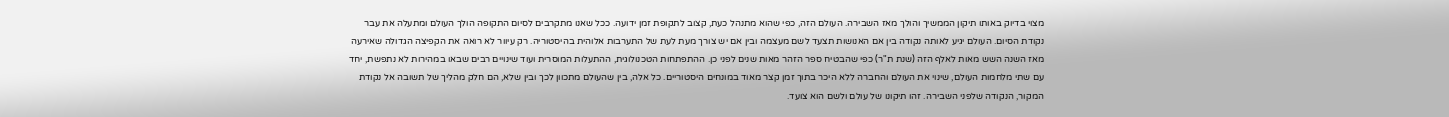מצוי בדיוק באותו תיקון הממשיך והולך מאז השבירה. העולם הזה, כפי שהוא מתנהל כעת, קצוב לתקופת זמן ידועה. ככל שאנו מתקרבים לסיום התקופה הולך העולם ומתעלה את עבר נקודת הסיום. העולם יגיע לאותה נקודה בין אם האנושות תצעד לשם מעצמה ובין אם יש צורך מעת לעת של התערבות אלוהית בהיסטוריה. רק עיוור לא רואה את הקפיצה הגדולה שאירעה מאז השנה השש מאות לאלף הזה (שנת ת"ר) כפי שהבטיח ספר הזהר מאות שנים לפני כן. ההתפתחות הטכנולוגית, ההתעלות המוסרית ועוד שינויים רבים שבאו במהירות לא נתפשת, יחד עם שתי מלחמות העולם, שינוי את העולם והחברה ללא היכר בתוך זמן קצר מאוד במונחים היסטוריים. כל אלה, בין שהעולם מתכוון לכך ובין שלא, הם חלק מהליך של תשובה אל נקודת המקור, הנקודה שלפני השבירה. זהו תיקונו של עולם ולשם הוא צועד.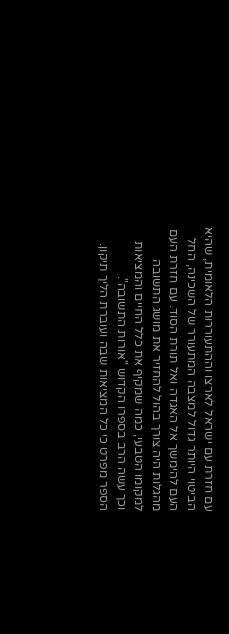עם חזרת עם ישראל לארצו וההתעוררות הלאומית, שהיא הביטוי היותר גדול למצבה המתעורר של השכינה, החל העם להימשך אל האגדה ואל תורת הסוד. עם חזרת העם מהגלות היה צורך בהול להחזיר את מושג התשובה למקומו הטבעי, כמה שמקיף את כלל החיים והמציאות וכך עשה הרב בספרו הקדוש "אורות התשובה".
הספר מפרט כי כל המציאות שבה ועוברת הליך תיקון.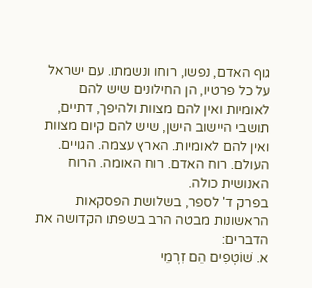גוף האדם, נפשו, רוחו ונשמתו. עם ישראל על כל פרטיו, הן החילונים שיש להם לאומיות ואין להם מצוות ולהיפך, דתיים, תושבי היישוב הישן, שיש להם קיום מצוות ואין להם לאומיות. הארץ עצמה. הגויים. העולם. רוח האדם. רוח האומה. הרוח האנושית כולה.
בפרק ד' לספר, בשלושת הפסקאות הראשונות מבטה הרב בשפתו הקדושה את הדברים:
א. שׁוֹטְפִים הֵם זִרְמֵי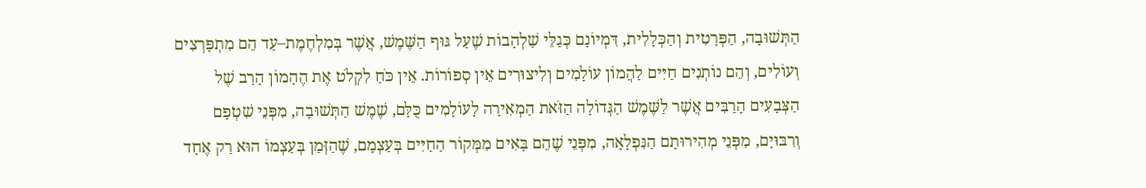הַתְּשׁוּבָה, הַפְּרָטִית וְהַכְּלָלִית, דִּמְיוֹנָם כְּגַלֵּי שַׁלְהָבוֹת שֶׁעַל גּוּף הַשֶּׁמֶשׁ, אֲשֶׁר בְּמִלְחֶמֶת–עַד הֵם מִתְפָּרְצִים וְעוֹלִים, וְהֵם נוֹתְנִים חַיִּים לַהֲמוֹן עוֹלָמִים וְלִיצוּרִים אֵין סְפוֹרוֹת. אֵין כֹּחַ לִקְלֹט אֶת הֶהָמוֹן הָרַב שֶׁל הַצְּבָעִים הָרַבִּים אֲשֶׁר לַשֶּׁמֶשׁ הַגְּדוֹלָה הַזֹּאת הַמְאִירָה לָעוֹלָמִים כֻּלָּם, שֶׁמֶשׁ הַתְּשׁוּבָה, מִפְּנֵי שִׁטְפָם וְרִבּוּיָם, מִפְּנֵי מְהִירוּתָם הַנִּפְלָאָה, מִפְּנֵי שֶׁהֵם בָּאִים מִמְּקוֹר הַחַיִּים בְּעַצְמָם, שֶׁהַזְּמַן בְּעַצְמוֹ הוּא רַק אֶחָד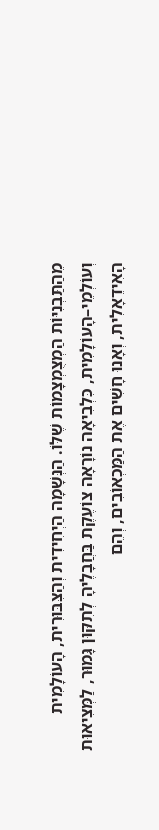מֵהַתַּבְנִיּוֹת הַמְצֻמְצָמוֹת שֶׁלּוֹ. הַנְּשָׁמָה הַיְחִידִית וְהַצִּבּוּרִית, הָעוֹלָמִית וְעוֹלְמֵי–הָעוֹלָמִית, כִּלְבִיאָה נוֹרָאָה צוֹעֶקֶת בַּחֲבָלֶיהָ לְתִקּוּן גָּמוּר, לַמְּצִיאוּת הָאִידֵאָלִית, וְאָנוּ חָשִׁים אֶת הַמַּכְאוֹבִים, וְהֵם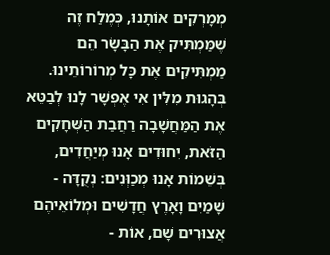מְמָרְקִים אוֹתָנוּ, כְּמֶלַח זֶה שֶׁמַּמְתִּיק אֶת הַבָּשָׂר הֵם מַמְתִּיקִים אֶת כָּל מְרוֹרוֹתֵינוּ. בְּהָגוּת מִלִּין אִי אֶפְשָׁר לָנוּ לְבַטֵּא אֶת הַמַּחֲשָׁבָה רַחֲבַת הַשְּׁחָקִים הַזֹּאת, יִחוּדִים אָנוּ מְיַחֲדִים, בְּשֵׁמוֹת אָנוּ מְכַוְּנִים: נְקֻדָּה - שָׁמַיִם וָאָרֶץ חֲדָשִׁים וּמְלוֹאֵיהֶם אֲצוּרִים שָׁם, אוֹת -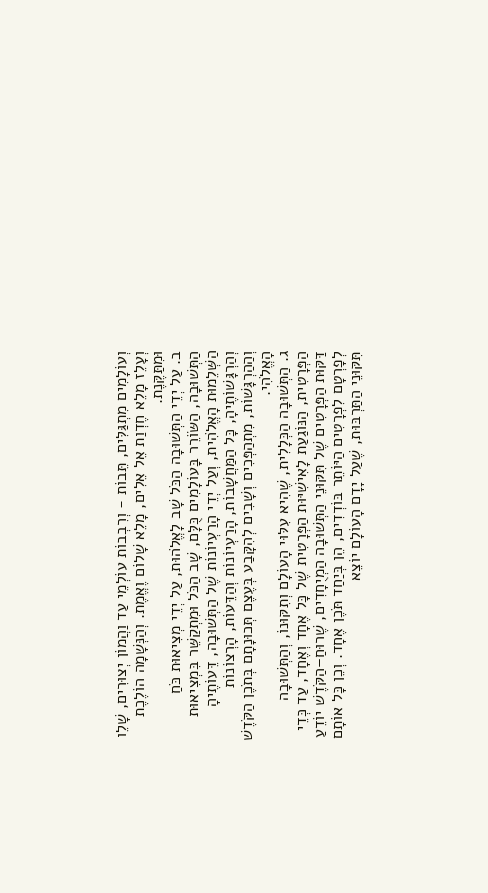וְעוֹלָמִים מִתְגַּלִּים, תֵּבוֹת - וְרִבְבוֹת עוֹלְמֵי עַד וַהֲמוֹן יְצוּרִים, שָׁלֵו וְעָלֵז מָלֵא חֶדְוַת אֵל אֵלִים, מָלֵא שָׁלוֹם וֶאֱמֶת. וְהַנְּשָׁמָה הוֹלֶכֶת וּמִתַּקֶּנֶת.
ב. עַל יְדֵי הַתְּשׁוּבָה הַכֹּל שָׁב לָאֱלֹהוּת, עַל יְדֵי מְצִיאוּת כֹּחַ הַתְּשׁוּבָה, הַשּׂוֹרֵר בָּעוֹלָמִים כֻּלָּם, שָׁב הַכֹּל וּמִתְקַשֵּׁר בִּמְצִיאוּת הַשְּׁלֵמוּת הָאֱלֹהִית, וְעַל יְדֵי הָרַעְיוֹנוֹת שֶׁל הַתְּשׁוּבָה, דֵּעוֹתֶיהָ וְהַרְגָּשׁוֹתֶיהָ, כָּל הַמַּחֲשָׁבוֹת, הָרַעְיוֹנוֹת וְהַדֵּעוֹת, הָרְצוֹנוֹת וְהַהַרְגָּשׁוֹת, מִתְהַפְּכִים וְשָׁבִים לְהִקָּבַע בְּעֶצֶם תְּכוּנָתָם בְּתֹכֶן הַקֹּדֶשׁ הָאֱלֹהִי.
ג. הַתְּשׁוּבָה הַכְּלָלִית, שֶׁהִיא עִלּוּי הָעוֹלָם וְתִקּוּנוֹ, וְהַתְּשׁוּבָה הַפְּרָטִית, הַנּוֹגַעַת לָאִישִׁיּוּת הַפְּרָטִית שֶׁל כָּל אֶחָד וְאֶחָד, עַד כְּדֵי דַּקּוּת הַפְּרָטִים שֶׁל תִּקּוּנֵי הַתְּשׁוּבָה הַמְיֻחָדִים, שֶׁרוּחַ–הַקֹּדֶשׁ יוֹדֵעַ לְפָרְטָם לִפְרָטִים הַיּוֹתֵר בּוֹדְדִים, הֵן בְּיַחַד תֹּכֶן אֶחָד. וְכֵן כָּל אוֹתָם תִּקּוּנֵי הַתַּרְבּוּת, שֶׁעַל יָדָם הָעוֹלָם יוֹצֵא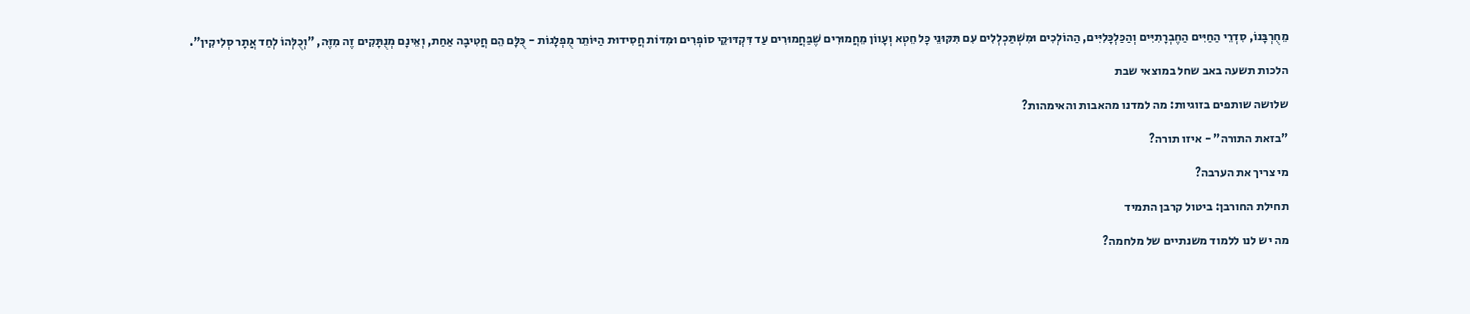מֵחֻרְבָּנוֹ, סִדְרֵי הַחַיִּים הַחֶבְרָתִיִּים וְהַכַּלְכָּלִיִּים, הַהוֹלְכִים וּמִשְׁתַּכְלְלִים עִם תִּקּוּנֵי כָּל חֵטְא וְעָווֹן מֵחֲמוּרִים שֶׁבַּחֲמוּרִים עַד דִּקְדּוּקֵי סוֹפְרִים וּמִדּוֹת חֲסִידוּת הַיּוֹתֵר מֻפְלָגוֹת - כֻּלָּם הֵם חֲטִיבָה אַחַת, וְאֵינָם מְנֻתָּקִים זֶה מִזֶּה, "וְכֻלְּהוֹ לְחַד אֲתָר סְלִיקִין".

הלכות תשעה באב שחל במוצאי שבת

שלושה שותפים בזוגיות: מה למדנו מהאבות והאימהות?

"בזאת התורה" - איזו תורה?

מי צריך את הערבה?

תחילת החורבן: ביטול קרבן התמיד

מה יש לנו ללמוד משנתיים של מלחמה?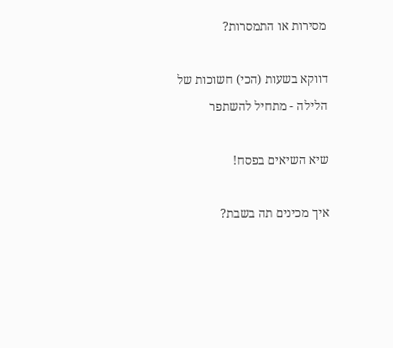מסירות או התמסרות?

דווקא בשעות (הכי) חשוכות של הלילה - מתחיל להשתפר

שיא השיאים בפסח!

איך מכינים תה בשבת?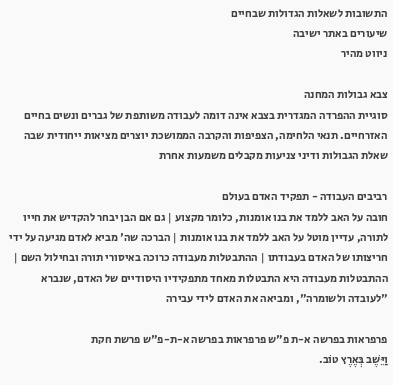התשובות לשאלות הגדולות שבחיים
שיעורים באתר ישיבה
ניווט מהיר

צבא גבולות המחנה
סוגיית ההפרדה המגדרית בצבא אינה דומה לעבודה משותפת של גברים ונשים בחיים האזרחיים. תנאי הלחימה, הצפיפות והקרבה הממושכת יוצרים מציאות ייחודית שבה שאלת הגבולות ודיני צניעות מקבלים משמעות אחרת

רביבים העבודה - תפקיד האדם בעולם
חובה על האב ללמד את בנו אומנות, כלומר מקצוע | גם אם הבן יבחר להקדיש את חייו לתורה, עדיין מוטל על האב ללמד את בנו אומנות | הברכה שה' מביא לאדם מגיעה על ידי חריצותו של האדם בעבודתו | ההתבטלות מעבודה כרוכה באיסורי תורה ובחילול השם | ההתבטלות מעבודה היא התבטלות מאחד מתפקידיו היסודיים של האדם, שנברא "לעובדה ולשומרה", ומביאה את האדם לידי עבירה

פרפראות בפרשה א-ת פ"ש פרפראות בפרשה א-ת-פ"ש פרשת חקת
וַיֵּשֶׁב בְּאֶרֶץ טוֹב.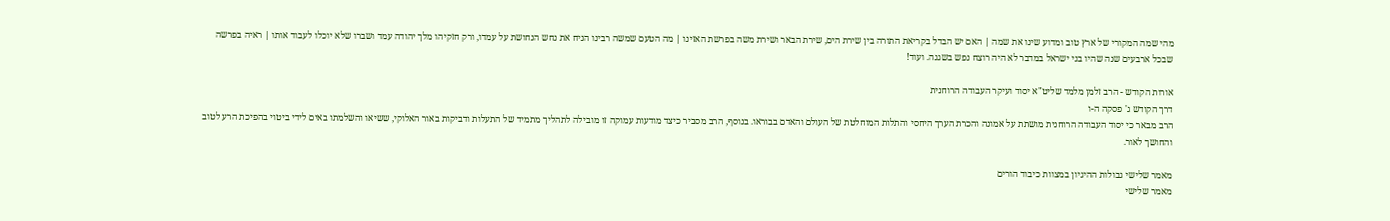מהי שמה המקורי של ארץ טוב ומדוע שינו את שמה | האם יש הבדל בקריאת התורה בין שירת הים, שירת הבאר ושירת משה בפרשת האזינו | מה הטעם שמשה רבינו הניח את נחש הנחושת על עמדו, ורק חזקיהו מלך יהודה עמד ושברו שלא יוכלו לעבוד אותו | ראיה בפרשה שבכל ארבעים שנה שהיו בני ישראל במדבר לא היה רוצח נפש בשגגה. ועוד!

אורות הקודש - הרב זלמן מלמד שליט"א יסוד ועיקר העבודה הרוחנית
דרך הקודש ג' פסקה ה-ו
הרב מבאר כי יסוד העבודה הרוחנית מושתת על אמונה והכרת הערך היחסי והתלות המוחלטת של העולם והאדם בבוראו. בנוסף, הרב מסביר כיצד מודעות עמוקה זו מובילה לתהליך מתמיד של התעלות ודביקות באור האלוקי, ששיאו והשלמתו באים לידי ביטוי בהפיכת הרע לטוב והחושך לאור.

מאמר שלישי גבולות ההיגיון במצוות כיבוד הורים
מאמר שלישי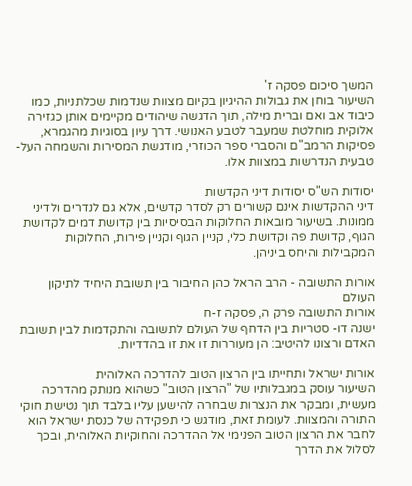המשך סיכום פסקה ז'
השיעור בוחן את גבולות ההיגיון בקיום מצוות שנדמות שכלתניות, כמו כיבוד אב ואם וברית מילה, תוך הדגשה שיהודים מקיימים אותן כגזירה אלוקית מוחלטת שמעבר לטבע האנושי. דרך עיון בסוגיות מהגמרא, פסיקות הרמב"ם והסברי ספר הכוזרי, מודגשת המסירות והשמחה העל-טבעית הנדרשות במצוות אלו.

יסודות הש"ס יסודות דיני הקדשות
דיני ההקדשות אינם קשורים רק לסדר קדשים, אלא גם לנדרים ולדיני ממונות. בשיעור מובאות החלוקות הבסיסיות בין קדושת דמים לקדושת הגוף, קדושת פה וקדושת כלי, קניין הגוף וקניין פירות, החלוקות המקבילות והיחס ביניהן.

אורות התשובה - הרב הראל כהן החיבור בין תשובת היחיד לתיקון העולם
אורות התשובה פרק ה, פסקה ז-ח
ישנה דו- סטריות בין הדחף של העולם לתשובה והתקדמות לבין תשובת האדם ורצונו להיטיב: הן מעוררות זו את זו בהדדיות.

אורות ישראל ותחייתו בין הרצון הטוב להדרכה האלוהית
השיעור עוסק במגבלותיו של "הרצון הטוב" כשהוא מנותק מהדרכה מעשית, ומבקר את הנצרות שבחרה להישען עליו בלבד תוך נטישת חוקי התורה והמצוות. לעומת זאת, מודגש כי תפקידה של כנסת ישראל הוא לחבר את הרצון הטוב הפנימי אל ההדרכה והחוקיות האלוהית, ובכך לסלול את הדרך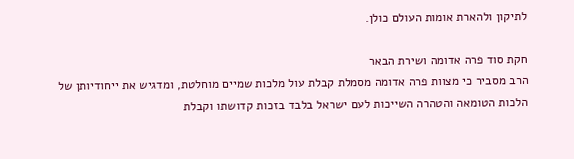לתיקון ולהארת אומות העולם כולן.

חקת סוד פרה אדומה ושירת הבאר
הרב מסביר כי מצוות פרה אדומה מסמלת קבלת עול מלכות שמיים מוחלטת, ומדגיש את ייחודיותן של הלכות הטומאה והטהרה השייכות לעם ישראל בלבד בזכות קדושתו וקבלת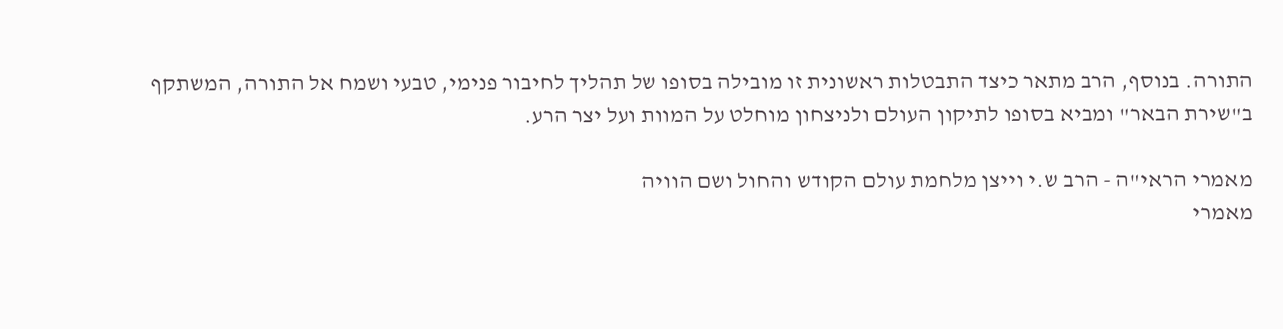התורה. בנוסף, הרב מתאר כיצד התבטלות ראשונית זו מובילה בסופו של תהליך לחיבור פנימי, טבעי ושמח אל התורה, המשתקף ב"שירת הבאר" ומביא בסופו לתיקון העולם ולניצחון מוחלט על המוות ועל יצר הרע.

מאמרי הראי"ה - הרב ש.י וייצן מלחמת עולם הקודש והחול ושם הוויה
מאמרי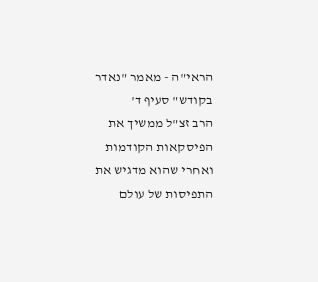הראי"ה - מאמר "נאדר בקודש" סעיף ד'
הרב זצ"ל ממשיך את הפיסקאות הקודמות ואחרי שהוא מדגיש את התפיסות של עולם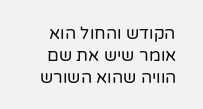הקודש והחול הוא אומר שיש את שם הוויה שהוא השורש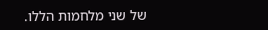של שני מלחמות הללו.